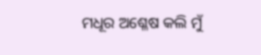ମଧୂର ଅଶ୍ଳେଷ କଲି ମୁଁ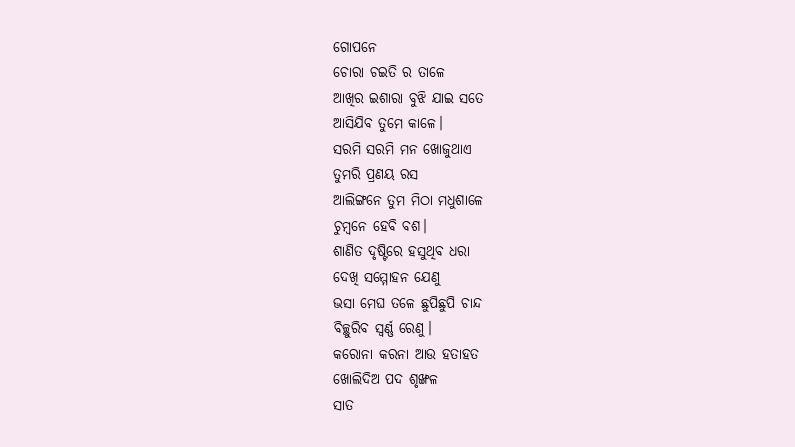ଗୋପନେ
ଚୋରା ଚଇତି ର ତାଳେ
ଆଖିର ଇଶାରା ବୁଝି ଯାଇ ସତେ
ଆସିଯିବ ତୁମେ କାଳେ।
ସରମି ସରମି ମନ ଖୋଜୁଥାଏ
ତୁମରି ପ୍ରଣୟ ରସ
ଆଲିଙ୍ଗନେ ତୁମ ମିଠା ମଧୁଶାଳେ
ଚୁମ୍ବନେ ହେବି ବଶ।
ଶାଣିତ ଦୃଷ୍ଟିରେ ହସୁଥିବ ଧରା
ଦେଖି ସମ୍ମୋହନ ଯେଣୁ
ଭସା ମେଘ ତଳେ ଛୁପିଛୁପି ଚାନ୍ଦ
ବିଚ୍ଛୁରିବ ସ୍ବର୍ଣ୍ଣ ରେଣୁ।
କରୋନା କରନା ଆଉ ହତାହତ
ଖୋଲିଦିଅ ପଦ ଶୃଙ୍ଖଳ
ସାତ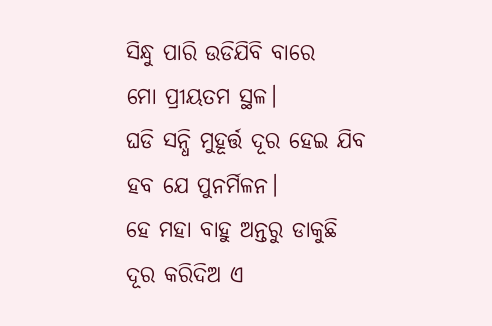ସିନ୍ଧୁ ପାରି ଉଡିଯିବି ବାରେ
ମୋ ପ୍ରୀୟତମ ସ୍ଥଳ।
ଘଡି ସନ୍ଧି ମୁହୂର୍ତ୍ତ ଦୂର ହେଇ ଯିବ
ହବ ଯେ ପୁନର୍ମିଳନ।
ହେ ମହା ବାହୁ ଅନ୍ତରୁ ଡାକୁଛି
ଦୂର କରିଦିଅ ଏ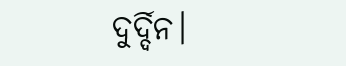ଦୁର୍ଦ୍ଦିନ।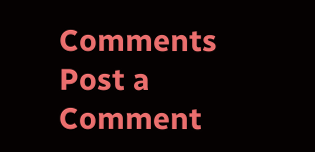Comments
Post a Comment